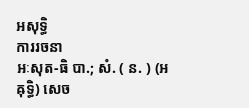អសុទ្ធិ
ការរចនា
អៈសុត-ធិ បា.; សំ. ( ន. ) (អឝុទ្ធិ) សេច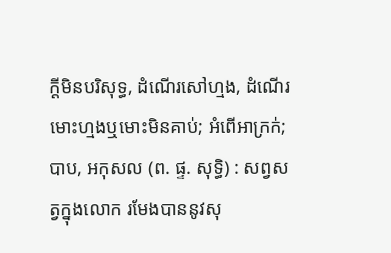ក្ដីមិនបរិសុទ្ធ, ដំណើរសៅហ្មង, ដំណើរមោះហ្មងឬមោះមិនគាប់; អំពើអាក្រក់; បាប, អកុសល (ព. ផ្ទ. សុទ្ធិ) : សព្វសត្វក្នុងលោក រមែងបាននូវសុ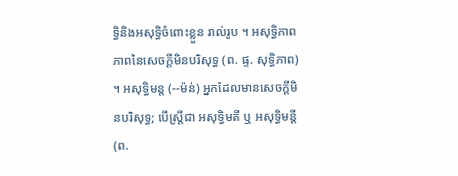ទ្ធិនិងអសុទ្ធិចំពោះខ្លួន រាល់រូប ។ អសុទ្ធិភាព ភាពនៃសេចក្ដីមិនបរិសុទ្ធ (ព. ផ្ទ. សុទ្ធិភាព) ។ អសុទ្ធិមន្ត (--ម៉ន់) អ្នកដែលមានសេចក្ដីមិនបរិសុទ្ធ; បើស្ត្រីជា អសុទ្ធិមតី ឬ អសុទ្ធិមន្តី (ព.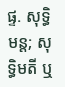ផ្ទ. សុទ្ធិមន្ត; សុទ្ធិមតី ឬ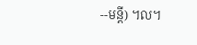--មន្តី) ។ល។